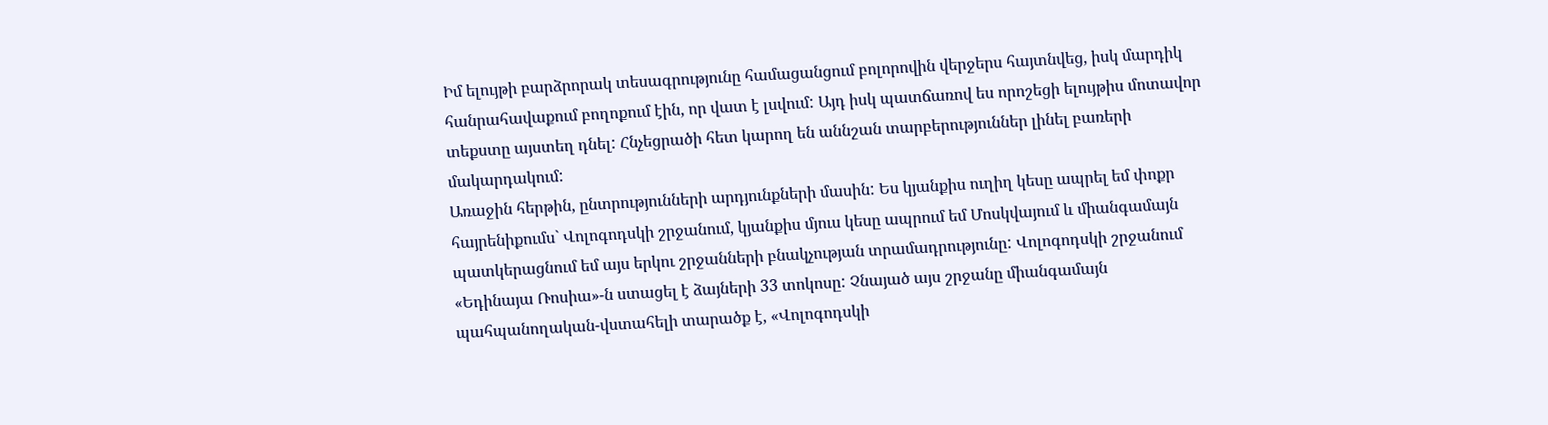Իմ ելույթի բարձրորակ տեսագրությունը համացանցում բոլորովին վերջերս հայտնվեց, իսկ մարդիկ հանրահավաքում բողոքում էին, որ վատ է լսվում: Այդ իսկ պատճառով ես որոշեցի ելույթիս մոտավոր տեքստը այստեղ դնել: Հնչեցրածի հետ կարող են աննշան տարբերություններ լինել բառերի մակարդակում:
Առաջին հերթին, ընտրությունների արդյունքների մասին: Ես կյանքիս ուղիղ կեսը ապրել եմ փոքր հայրենիքումս` Վոլոգոդսկի շրջանում, կյանքիս մյուս կեսը ապրում եմ Մոսկվայում և միանգամայն պատկերացնում եմ այս երկու շրջանների բնակչության տրամադրությունը: Վոլոգոդսկի շրջանում «Եդինայա Ռոսիա»-ն ստացել է ձայների 33 տոկոսը: Չնայած այս շրջանը միանգամայն պահպանողական-վստահելի տարածք է, «Վոլոգոդսկի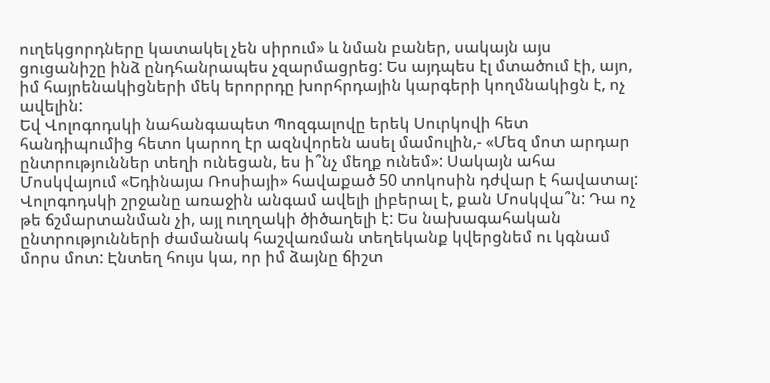ուղեկցորդները կատակել չեն սիրում» և նման բաներ, սակայն այս ցուցանիշը ինձ ընդհանրապես չզարմացրեց: Ես այդպես էլ մտածում էի, այո, իմ հայրենակիցների մեկ երորրդը խորհրդային կարգերի կողմնակիցն է, ոչ ավելին:
Եվ Վոլոգոդսկի նահանգապետ Պոզգալովը երեկ Սուրկովի հետ հանդիպումից հետո կարող էր ազնվորեն ասել մամուլին,- «Մեզ մոտ արդար ընտրություններ տեղի ունեցան, ես ի՞նչ մեղք ունեմ»: Սակայն ահա Մոսկվայում «Եդինայա Ռոսիայի» հավաքած 50 տոկոսին դժվար է հավատալ: Վոլոգոդսկի շրջանը առաջին անգամ ավելի լիբերալ է, քան Մոսկվա՞ն: Դա ոչ թե ճշմարտանման չի, այլ ուղղակի ծիծաղելի է: Ես նախագահական ընտրությունների ժամանակ հաշվառման տեղեկանք կվերցնեմ ու կգնամ մորս մոտ: Էնտեղ հույս կա, որ իմ ձայնը ճիշտ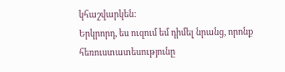կհաշվարկեն:
Երկրորդ, ես ուզում եմ դիմել նրանց, որոնք հեռուստատեսությունը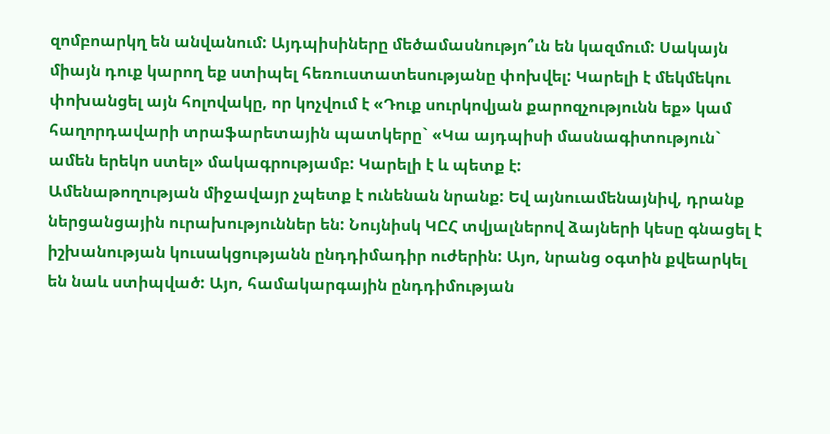զոմբոարկղ են անվանում: Այդպիսիները մեծամասնությո՞ւն են կազմում: Սակայն միայն դուք կարող եք ստիպել հեռուստատեսությանը փոխվել: Կարելի է մեկմեկու փոխանցել այն հոլովակը, որ կոչվում է «Դուք սուրկովյան քարոզչությունն եք» կամ հաղորդավարի տրաֆարետային պատկերը` «Կա այդպիսի մասնագիտություն` ամեն երեկո ստել» մակագրությամբ: Կարելի է և պետք է:
Ամենաթողության միջավայր չպետք է ունենան նրանք: Եվ այնուամենայնիվ, դրանք ներցանցային ուրախություններ են: Նույնիսկ ԿԸՀ տվյալներով ձայների կեսը գնացել է իշխանության կուսակցությանն ընդդիմադիր ուժերին: Այո, նրանց օգտին քվեարկել են նաև ստիպված: Այո, համակարգային ընդդիմության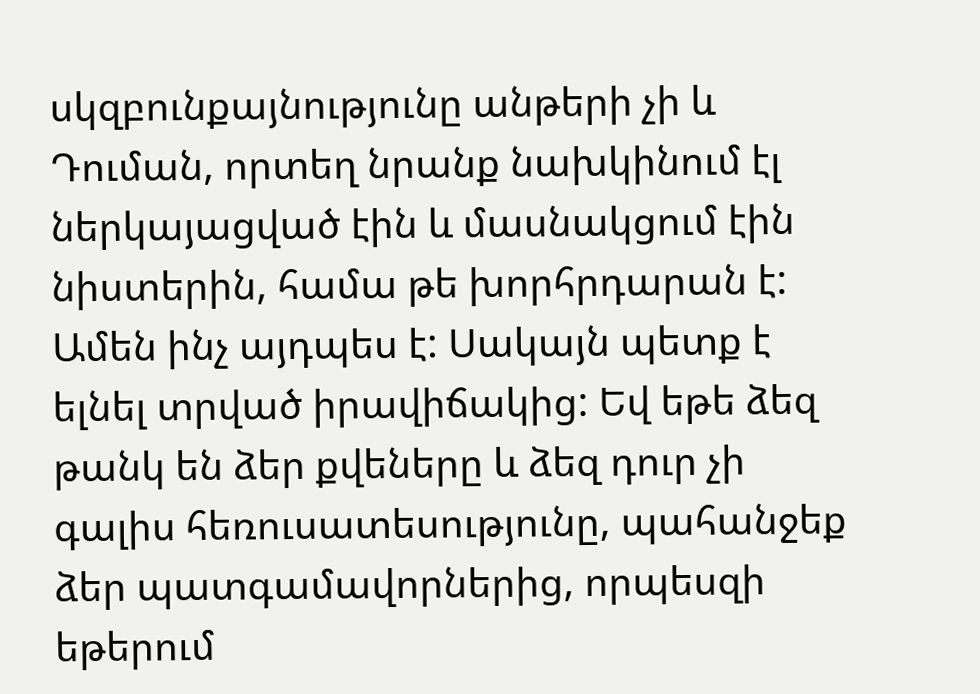սկզբունքայնությունը անթերի չի և Դուման, որտեղ նրանք նախկինում էլ ներկայացված էին և մասնակցում էին նիստերին, համա թե խորհրդարան է:
Ամեն ինչ այդպես է: Սակայն պետք է ելնել տրված իրավիճակից: Եվ եթե ձեզ թանկ են ձեր քվեները և ձեզ դուր չի գալիս հեռուսատեսությունը, պահանջեք ձեր պատգամավորներից, որպեսզի եթերում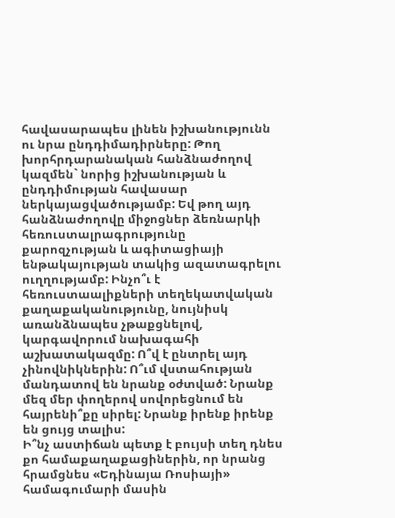հավասարապես լինեն իշխանությունն ու նրա ընդդիմադիրները: Թող խորհրդարանական հանձնաժողով կազմեն` նորից իշխանության և ընդդիմության հավասար ներկայացվածությամբ: Եվ թող այդ հանձնաժողովը միջոցներ ձեռնարկի հեռուստալրագրությունը քարոզչության և ագիտացիայի ենթակայության տակից ազատագրելու ուղղությամբ: Ինչո՞ւ է հեռուստաալիքների տեղեկատվական քաղաքականությունը, նույնիսկ առանձնապես չթաքցնելով, կարգավորում նախագահի աշխատակազմը: Ո՞վ է ընտրել այդ չինովնիկներին: Ո՞ւմ վստահության մանդատով են նրանք օժտված: Նրանք մեզ մեր փողերով սովորեցնում են հայրենի՞քը սիրել: Նրանք իրենք իրենք են ցույց տալիս:
Ի՞նչ աստիճան պետք է բույսի տեղ դնես քո համաքաղաքացիներին, որ նրանց հրամցնես «Եդինայա Ռոսիայի» համագումարի մասին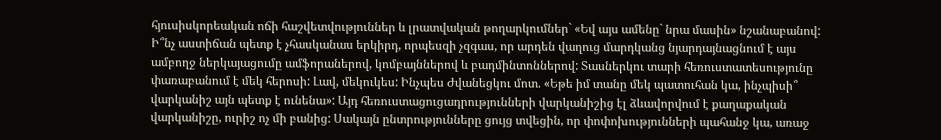հյուսիսկորեական ոճի հաշվետվություններ և լրատվական թողարկումներ` «Եվ այս ամենը` նրա մասին» նշանաբանով: Ի՞նչ աստիճան պետք է չհասկանաս երկիրդ, որպեսզի չզգաս, որ արդեն վաղուց մարդկանց նյարդայնացնում է այս ամբողջ ներկայացումը ամֆորաներով, կոմբայններով և բադմինտոններով: Տասներկու տարի հեռուստատեսությունը փառաբանում է մեկ հերոսի: Լավ, մեկուկես: Ինչպես Ժվանեցկու մոտ. «Եթե իմ տանը մեկ պատուհան կա, ինչպիսի՞ վարկանիշ այն պետք է ունենա»: Այդ հեռուստացուցադրությունների վարկանիշից էլ ձևավորվում է քաղաքական վարկանիշը, ուրիշ ոչ մի բանից: Սակայն ընտրությունները ցույց տվեցին, որ փոփոխությունների պահանջ կա, առաջ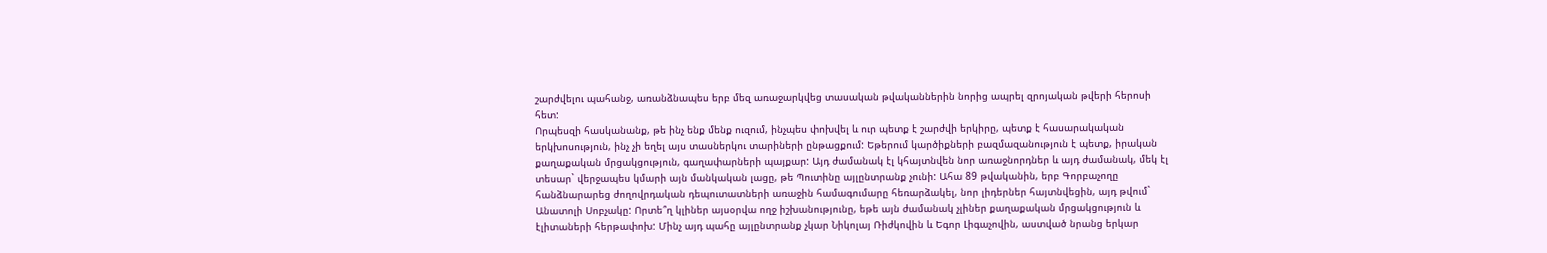շարժվելու պահանջ, առանձնապես երբ մեզ առաջարկվեց տասական թվականներին նորից ապրել զրոյական թվերի հերոսի հետ:
Որպեսզի հասկանանք, թե ինչ ենք մենք ուզում, ինչպես փոխվել և ուր պետք է շարժվի երկիրը, պետք է հասարակական երկխոսություն, ինչ չի եղել այս տասներկու տարիների ընթացքում: Եթերում կարծիքների բազմազանություն է պետք, իրական քաղաքական մրցակցություն, գաղափարների պայքար: Այդ ժամանակ էլ կհայտնվեն նոր առաջնորդներ և այդ ժամանակ, մեկ էլ տեսար` վերջապես կմարի այն մանկական լացը, թե Պուտինը այլընտրանք չունի: Ահա 89 թվականին, երբ Գորբաչողը հանձնարարեց ժողովրդական դեպուտատների առաջին համագումարը հեռարձակել, նոր լիդերներ հայտնվեցին, այդ թվում` Անատոլի Սոբչակը: Որտե՞ղ կլիներ այսօրվա ողջ իշխանությունը, եթե այն ժամանակ չլիներ քաղաքական մրցակցություն և էլիտաների հերթափոխ: Մինչ այդ պահը այլընտրանք չկար Նիկոլայ Ռիժկովին և Եգոր Լիգաչովին, աստված նրանց երկար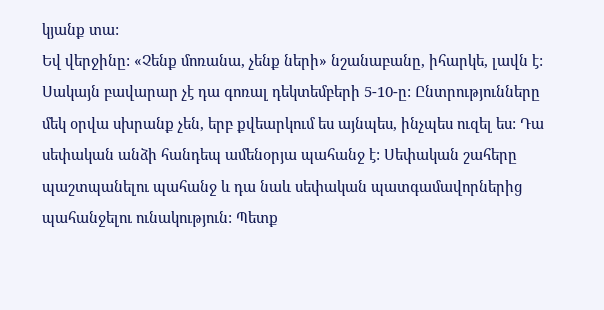կյանք տա:
Եվ վերջինը: «Չենք մոռանա, չենք ների» նշանաբանը, իհարկե, լավն է: Սակայն բավարար չէ դա գոռալ դեկտեմբերի 5-10-ը: Ընտրությունները մեկ օրվա սխրանք չեն, երբ քվեարկում ես այնպես, ինչպես ուզել ես: Դա սեփական անձի հանդեպ ամենօրյա պահանջ է: Սեփական շահերը պաշտպանելու պահանջ և դա նաև սեփական պատգամավորներից պահանջելու ունակություն: Պետք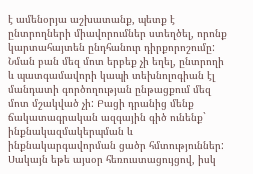է ամենօրյա աշխատանք, պետք է ընտրողների միավորումներ ստեղծել, որոնք կարտահայտեն ընդհանուր դիրքորոշումը: Նման բան մեզ մոտ երբեք չի եղել, ընտրողի և պատգամավորի կապի տեխնոլոգիան էլ մանդատի գործողության ընթացքում մեզ մոտ մշակված չի: Բացի դրանից մենք ճակատագրական ազգային գիծ ունենք` ինքնակազմակերպման և ինքնակարգավորման ցածր հմտություններ: Սակայն եթե այսօր հեռուստացույցով, իսկ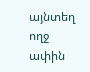այնտեղ ողջ ափին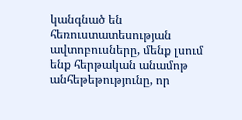կանգնած են հեռուստատեսության ավտոբուսները, մենք լսում ենք հերթական անամոթ անհեթեթությունը, որ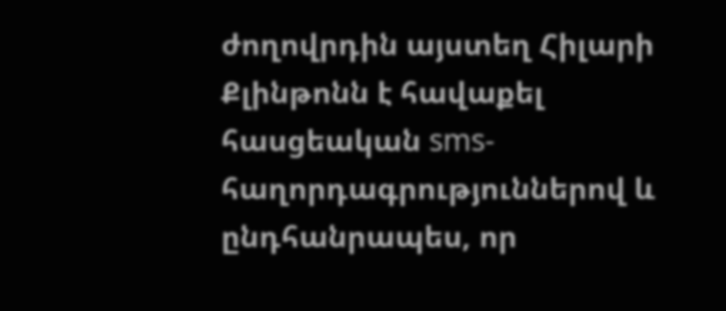ժողովրդին այստեղ Հիլարի Քլինթոնն է հավաքել հասցեական sms-հաղորդագրություններով և ընդհանրապես, որ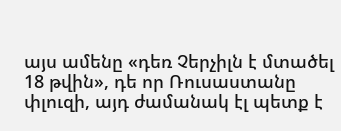այս ամենը «դեռ Չերչիլն է մտածել 18 թվին», դե որ Ռուսաստանը փլուզի, այդ ժամանակ էլ պետք է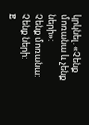կրկնել. «Չենք մոռանա և չենք ների»:
Չենք մոռանա: Չենք ների:
E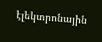էլեկտրոնային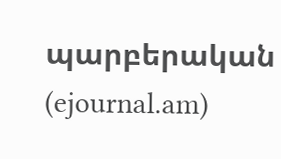պարբերական (ejournal.am)